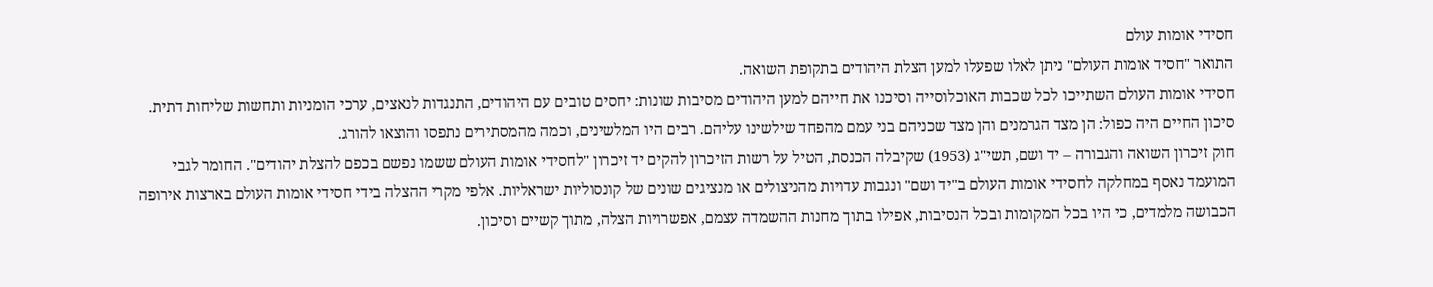חסידי אומות עולם
התואר "חסיד אומות העולם" ניתן לאלו שפעלו למען הצלת היהודים בתקופת השואה.
חסידי אומות העולם השתייכו לכל שכבות האוכלוסייה וסיכנו את חייהם למען היהודים מסיבות שונות: יחסים טובים עם היהודים, התנגדות לנאצים, ערכי הומניות ותחשות שליחות דתית. סיכון החיים היה כפול: הן מצד הגרמנים והן מצד שכניהם בני עמם מהפחד שילשינו עליהם. רבים היו המלשינים, וכמה מהמסתירים נתפסו והוצאו להורג.
חוק זיכרון השואה והגבורה – יד ושם, תשי"ג (1953) שקיבלה הכנסת, הטיל על רשות הזיכרון להקים יד זיכרון "לחסידי אומות העולם ששמו נפשם בכפם להצלת יהודים". החומר לגבי המועמד נאסף במחלקה לחסידי אומות העולם ב"יד ושם" ונגבות עדויות מהניצולים או מנציגים שונים של קונסוליות ישראליות. אלפי מקרי ההצלה בידי חסידי אומות העולם בארצות אירופה הכבושה מלמדים, כי היו בכל המקומות ובכל הנסיבות, אפילו בתוך מחנות ההשמדה עצמם, אפשרויות הצלה, מתוך קשיים וסיכון.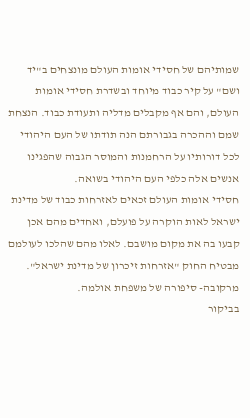שמותיהם של חסידי אומות העולם מונצחים ב"יד ושם" על קיר כבוד מיוחד ובשדרת חסידי אומות העולם, והם אף מקבלים מדליה ותעודת כבוד. הנצחת שמם וההכרה בגבורתם הנה תודתו של העם היהודי לכל דורותיו על הרחמנות והמוסר הגבוה שהפגינו אנשים אלה כלפי העם היהודי בשואה.
חסידי אומות העולם זכאים לאזרחות כבוד של מדינת ישראל לאות הוקרה על פועלם, ואחדים מהם אכן קבעו בה את מקום מושבם. לאלו מהם שהלכו לעולמם מבטיח החוק "אזרחות זיכרון של מדינת ישראל".
מרקובה- סיפורה של משפחת אולמה.
בביקור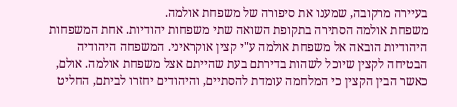בעיירה מרקובה, שמענו את סיפורה של משפחת אולמה.
משפחת אולמה הסתירה בתקופת השואה שתי משפחות יהודיות. אחת המשפחות היהודיות הובאה אל משפחת אולמה ע"י קצין אוקראיני. המשפחה היהודיה הבטיחה לקצין שיוכל לשהות בדירתם בעת שהייתם אצל משפחת אולמה. אולם, כאשר הבין הקצין כי המלחמה עומדת להסתיים, והיהודים יחזרו לביתם, החליט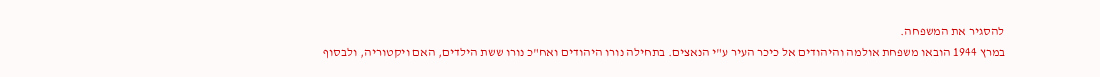להסגיר את המשפחה.
במרץ 1944 הובאו משפחת אולמה והיהודים אל כיכר העיר ע"י הנאצים. בתחילה נורו היהודים ואח"כ נורו ששת הילדים, האם ויקטוריה, ולבסוף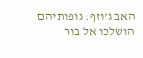האב ג'וזף. גופותיהם הושלכו אל בור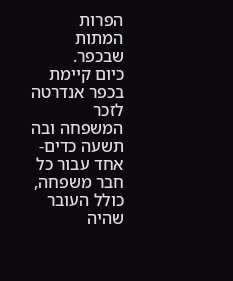הפרות המתות שבכפר.
כיום קיימת בכפר אנדרטה לזכר המשפחה ובה תשעה כדים- אחד עבור כל חבר משפחה, כולל העובר שהיה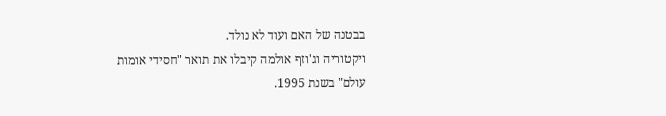בבטנה של האם ועוד לא נולד.
ויקטוריה וג'וזף אולמה קיבלו את תואר "חסידי אומות עולם" בשנת 1995.